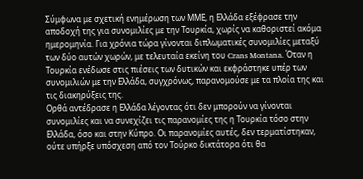Σύμφωνα με σχετική ενημέρωση των ΜΜΕ, η Ελλάδα εξέφρασε την αποδοχή της για συνομιλίες με την Τουρκία, χωρίς να καθοριστεί ακόμα ημερομηνία. Για χρόνια τώρα γίνονται διπλωματικές συνομιλίες μεταξύ των δύο αυτών χωρών, με τελευταία εκείνη του Crans Montana. Όταν η Τουρκία ενέδωσε στις πιέσεις των δυτικών και εκφράστηκε υπέρ των συνομιλιών με την Ελλάδα, συγχρόνως, παρανομούσε με τα πλοία της και τις διακηρύξεις της.
Ορθά αντέδρασε η Ελλάδα λέγοντας ότι δεν μπορούν να γίνονται συνομιλίες και να συνεχίζει τις παρανομίες της η Τουρκία τόσο στην Ελλάδα, όσο και στην Κύπρο. Οι παρανομίες αυτές, δεν τερματίστηκαν, ούτε υπήρξε υπόσχεση από τον Τούρκο δικτάτορα ότι θα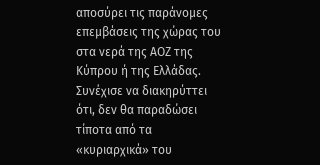αποσύρει τις παράνομες επεμβάσεις της χώρας του στα νερά της ΑΟΖ της Κύπρου ή της Ελλάδας. Συνέχισε να διακηρύττει ότι, δεν θα παραδώσει τίποτα από τα «κυριαρχικά» του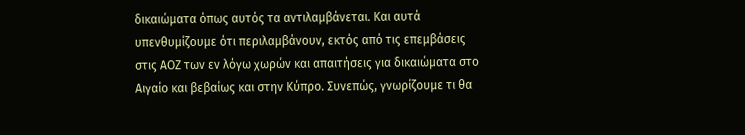δικαιώματα όπως αυτός τα αντιλαμβάνεται. Και αυτά υπενθυμίζουμε ότι περιλαμβάνουν, εκτός από τις επεμβάσεις στις ΑΟΖ των εν λόγω χωρών και απαιτήσεις για δικαιώματα στο Αιγαίο και βεβαίως και στην Κύπρο. Συνεπώς, γνωρίζουμε τι θα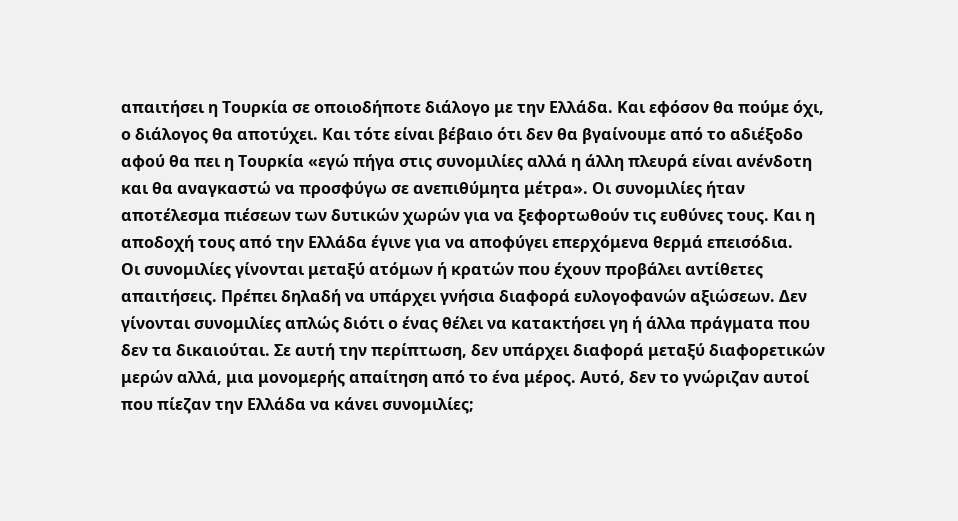απαιτήσει η Τουρκία σε οποιοδήποτε διάλογο με την Ελλάδα. Και εφόσον θα πούμε όχι, ο διάλογος θα αποτύχει. Και τότε είναι βέβαιο ότι δεν θα βγαίνουμε από το αδιέξοδο αφού θα πει η Τουρκία «εγώ πήγα στις συνομιλίες αλλά η άλλη πλευρά είναι ανένδοτη και θα αναγκαστώ να προσφύγω σε ανεπιθύμητα μέτρα». Οι συνομιλίες ήταν αποτέλεσμα πιέσεων των δυτικών χωρών για να ξεφορτωθούν τις ευθύνες τους. Και η αποδοχή τους από την Ελλάδα έγινε για να αποφύγει επερχόμενα θερμά επεισόδια.
Οι συνομιλίες γίνονται μεταξύ ατόμων ή κρατών που έχουν προβάλει αντίθετες απαιτήσεις. Πρέπει δηλαδή να υπάρχει γνήσια διαφορά ευλογοφανών αξιώσεων. Δεν γίνονται συνομιλίες απλώς διότι ο ένας θέλει να κατακτήσει γη ή άλλα πράγματα που δεν τα δικαιούται. Σε αυτή την περίπτωση, δεν υπάρχει διαφορά μεταξύ διαφορετικών μερών αλλά, μια μονομερής απαίτηση από το ένα μέρος. Αυτό, δεν το γνώριζαν αυτοί που πίεζαν την Ελλάδα να κάνει συνομιλίες;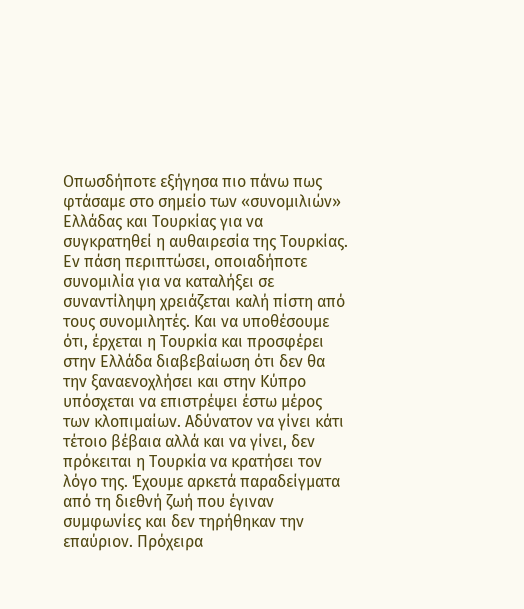Οπωσδήποτε εξήγησα πιο πάνω πως φτάσαμε στο σημείο των «συνομιλιών» Ελλάδας και Τουρκίας για να συγκρατηθεί η αυθαιρεσία της Τουρκίας.
Εν πάση περιπτώσει, οποιαδήποτε συνομιλία για να καταλήξει σε συναντίληψη χρειάζεται καλή πίστη από τους συνομιλητές. Και να υποθέσουμε ότι, έρχεται η Τουρκία και προσφέρει στην Ελλάδα διαβεβαίωση ότι δεν θα την ξαναενοχλήσει και στην Κύπρο υπόσχεται να επιστρέψει έστω μέρος των κλοπιμαίων. Αδύνατον να γίνει κάτι τέτοιο βέβαια αλλά και να γίνει, δεν πρόκειται η Τουρκία να κρατήσει τον λόγο της. Έχουμε αρκετά παραδείγματα από τη διεθνή ζωή που έγιναν συμφωνίες και δεν τηρήθηκαν την επαύριον. Πρόχειρα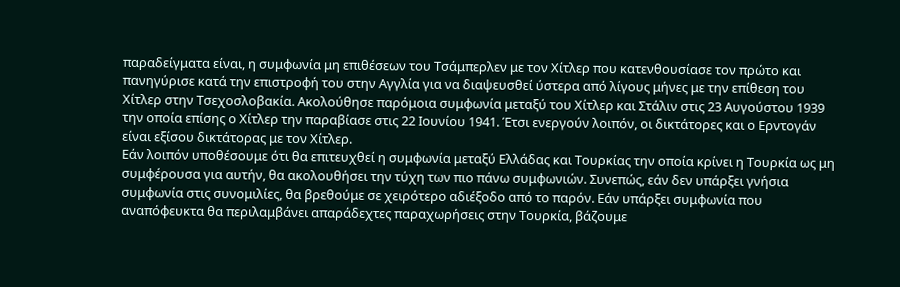παραδείγματα είναι, η συμφωνία μη επιθέσεων του Τσάμπερλεν με τον Χίτλερ που κατενθουσίασε τον πρώτο και πανηγύρισε κατά την επιστροφή του στην Αγγλία για να διαψευσθεί ύστερα από λίγους μήνες με την επίθεση του Χίτλερ στην Τσεχοσλοβακία. Ακολούθησε παρόμοια συμφωνία μεταξύ του Χίτλερ και Στάλιν στις 23 Αυγούστου 1939 την οποία επίσης ο Χίτλερ την παραβίασε στις 22 Ιουνίου 1941. Έτσι ενεργούν λοιπόν, οι δικτάτορες και ο Ερντογάν είναι εξίσου δικτάτορας με τον Χίτλερ.
Εάν λοιπόν υποθέσουμε ότι θα επιτευχθεί η συμφωνία μεταξύ Ελλάδας και Τουρκίας την οποία κρίνει η Τουρκία ως μη συμφέρουσα για αυτήν, θα ακολουθήσει την τύχη των πιο πάνω συμφωνιών. Συνεπώς, εάν δεν υπάρξει γνήσια συμφωνία στις συνομιλίες, θα βρεθούμε σε χειρότερο αδιέξοδο από το παρόν. Εάν υπάρξει συμφωνία που αναπόφευκτα θα περιλαμβάνει απαράδεχτες παραχωρήσεις στην Τουρκία, βάζουμε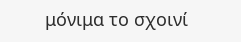μόνιμα το σχοινί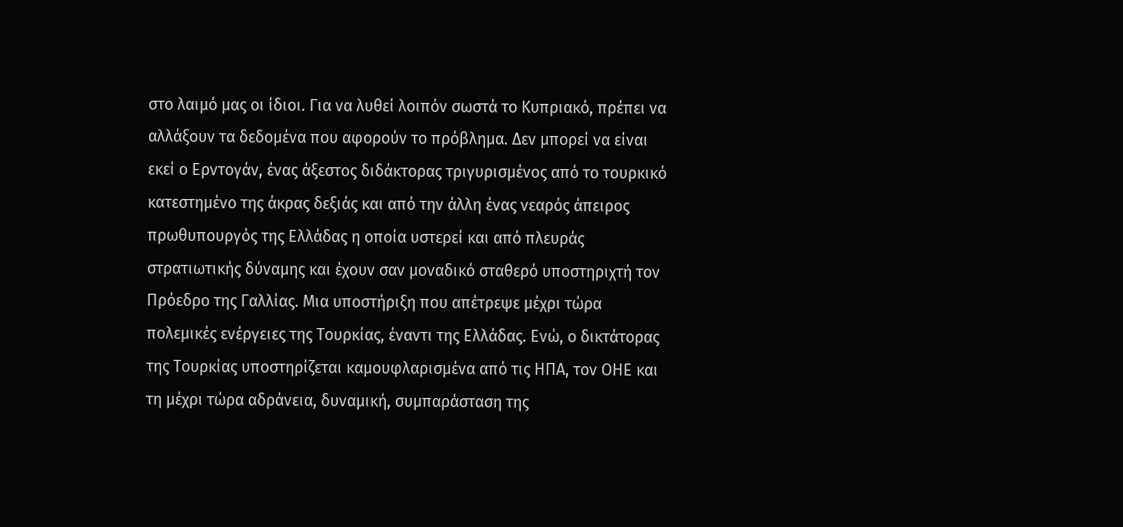στο λαιμό μας οι ίδιοι. Για να λυθεί λοιπόν σωστά το Κυπριακό, πρέπει να αλλάξουν τα δεδομένα που αφορούν το πρόβλημα. Δεν μπορεί να είναι εκεί ο Ερντογάν, ένας άξεστος διδάκτορας τριγυρισμένος από το τουρκικό κατεστημένο της άκρας δεξιάς και από την άλλη ένας νεαρός άπειρος πρωθυπουργός της Ελλάδας η οποία υστερεί και από πλευράς στρατιωτικής δύναμης και έχουν σαν μοναδικό σταθερό υποστηριχτή τον Πρόεδρο της Γαλλίας. Μια υποστήριξη που απέτρεψε μέχρι τώρα πολεμικές ενέργειες της Τουρκίας, έναντι της Ελλάδας. Ενώ, ο δικτάτορας της Τουρκίας υποστηρίζεται καμουφλαρισμένα από τις ΗΠΑ, τον ΟΗΕ και τη μέχρι τώρα αδράνεια, δυναμική, συμπαράσταση της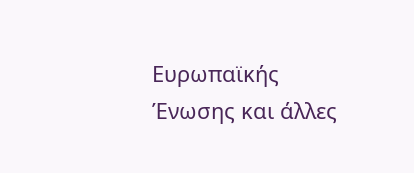Ευρωπαϊκής Ένωσης και άλλες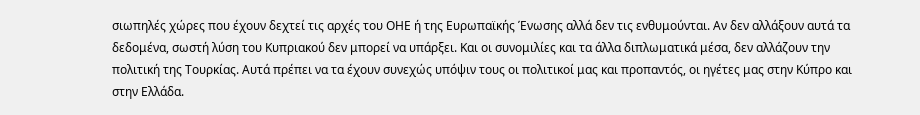σιωπηλές χώρες που έχουν δεχτεί τις αρχές του ΟΗΕ ή της Ευρωπαϊκής Ένωσης αλλά δεν τις ενθυμούνται. Αν δεν αλλάξουν αυτά τα δεδομένα, σωστή λύση του Κυπριακού δεν μπορεί να υπάρξει. Και οι συνομιλίες και τα άλλα διπλωματικά μέσα, δεν αλλάζουν την πολιτική της Τουρκίας. Αυτά πρέπει να τα έχουν συνεχώς υπόψιν τους οι πολιτικοί μας και προπαντός, οι ηγέτες μας στην Κύπρο και στην Ελλάδα.